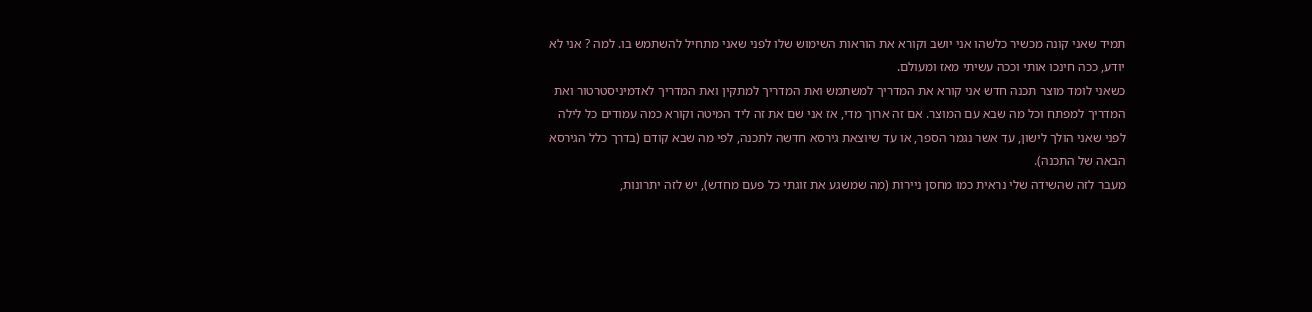תמיד שאני קונה מכשיר כלשהו אני יושב וקורא את הוראות השימוש שלו לפני שאני מתחיל להשתמש בו. למה ? אני לא יודע, ככה חינכו אותי וככה עשיתי מאז ומעולם.
כשאני לומד מוצר תכנה חדש אני קורא את המדריך למשתמש ואת המדריך למתקין ואת המדריך לאדמיניסטרטור ואת המדריך למפתח וכל מה שבא עם המוצר. אם זה ארוך מדי, אז אני שם את זה ליד המיטה וקורא כמה עמודים כל לילה לפני שאני הולך לישון, עד אשר נגמר הספר, או עד שיוצאת גירסא חדשה לתכנה, לפי מה שבא קודם (בדרך כלל הגירסא הבאה של התכנה).
מעבר לזה שהשידה שלי נראית כמו מחסן ניירות (מה שמשגע את זוגתי כל פעם מחדש), יש לזה יתרונות,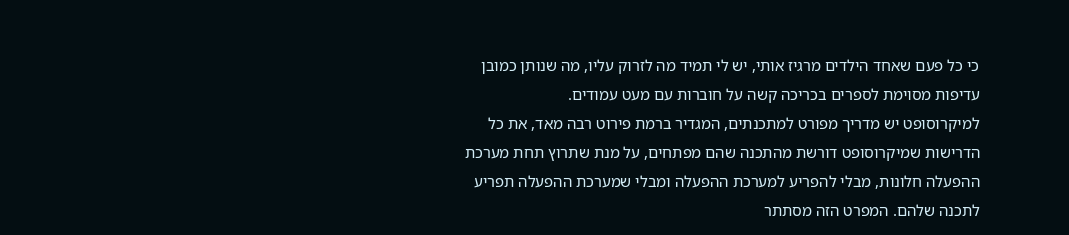כי כל פעם שאחד הילדים מרגיז אותי, יש לי תמיד מה לזרוק עליו, מה שנותן כמובן עדיפות מסוימת לספרים בכריכה קשה על חוברות עם מעט עמודים.
למיקרוסופט יש מדריך מפורט למתכנתים, המגדיר ברמת פירוט רבה מאד, את כל הדרישות שמיקרוסופט דורשת מהתכנה שהם מפתחים, על מנת שתרוץ תחת מערכת ההפעלה חלונות, מבלי להפריע למערכת ההפעלה ומבלי שמערכת ההפעלה תפריע לתכנה שלהם. המפרט הזה מסתתר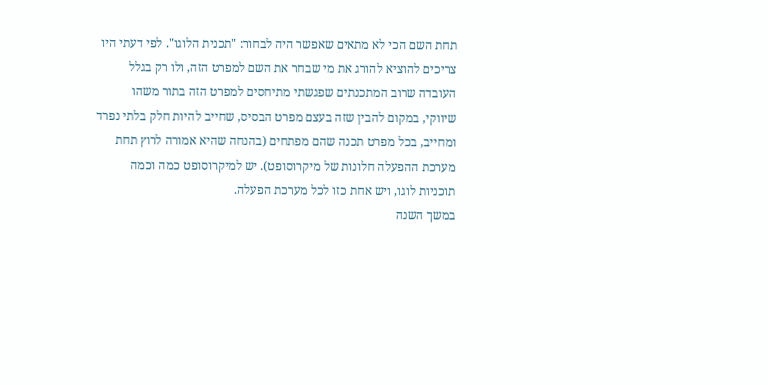תחת השם הכי לא מתאים שאפשר היה לבחור: "תכנית הלוגו". לפי דעתי היו צריכים להוציא להורג את מי שבחר את השם למפרט הזה, ולו רק בגלל העובדה שרוב המתכנתים שפגשתי מתיחסים למפרט הזה בתור משהו שיווקי, במקום להבין שזה בעצם מפרט הבסיס, שחייב להיות חלק בלתי נפרד ומחייב, בכל מפרט תכנה שהם מפתחים (בהנחה שהיא אמורה לרוץ תחת מערכת ההפעלה חלונות של מיקרוסופט). יש למיקרוסופט כמה וכמה תוכניות לוגו, ויש אחת כזו לכל מערכת הפעלה.
במשך השנה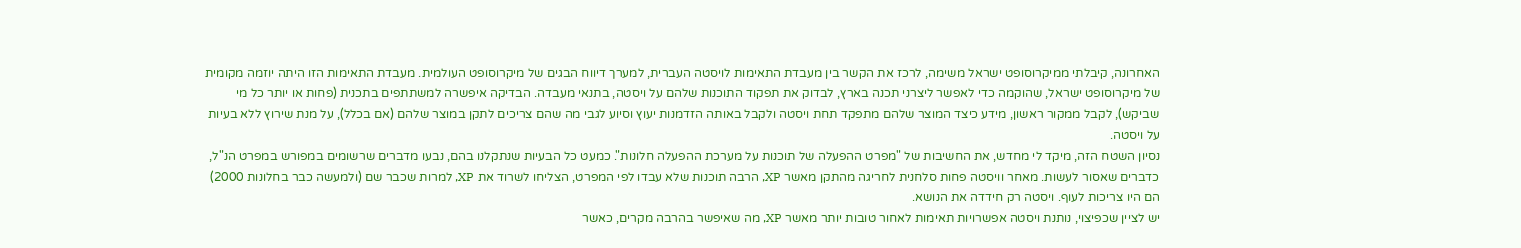האחרונה, קיבלתי ממיקרוסופט ישראל משימה, לרכז את הקשר בין מעבדת התאימות לויסטה העברית, למערך דיווח הבגים של מיקרוסופט העולמית. מעבדת התאימות הזו היתה יוזמה מקומית של מיקרוסופט ישראל, שהוקמה כדי לאפשר ליצרני תכנה בארץ, לבדוק את תפקוד התוכנות שלהם על ויסטה, בתנאי מעבדה. הבדיקה איפשרה למשתתפים בתכנית (פחות או יותר כל מי שביקש), לקבל ממקור ראשון, מידע כיצד המוצר שלהם מתפקד תחת ויסטה ולקבל באותה הזדמנות יעוץ וסיוע לגבי מה שהם צריכים לתקן במוצר שלהם (אם בכלל), על מנת שירוץ ללא בעיות על ויסטה.
נסיון השטח הזה, מיקד לי מחדש, את החשיבות של "מפרט ההפעלה של תוכנות על מערכת ההפעלה חלונות". כמעט כל הבעיות שנתקלנו בהם, נבעו מדברים שרשומים במפורש במפרט הנ"ל, כדברים שאסור לעשות. מאחר וויסטה פחות סלחנית לחריגה מהתקן מאשר XP, הרבה תוכנות שלא עבדו לפי המפרט, הצליחו לשרוד את XP, למרות שכבר שם (ולמעשה כבר בחלונות 2000) הם היו צריכות לעוף. ויסטה רק חידדה את הנושא.
יש לציין שכפיצוי, נותנת ויסטה אפשרויות תאימות לאחור טובות יותר מאשר XP, מה שאיפשר בהרבה מקרים, כאשר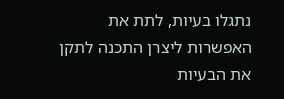נתגלו בעיות, לתת את האפשרות ליצרן התכנה לתקן את הבעיות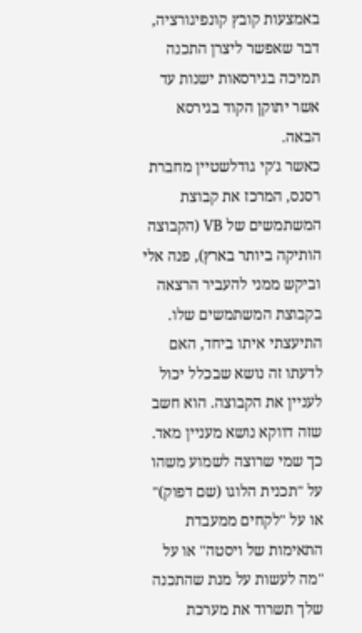באמצעות קובץ קונפיגורציה, דבר שאפשר ליצרן התכנה תמיכה בגירסאות ישנות עד אשר יתוקן הקוד בגירסא הבאה.
כאשר ג'קי גודלשטיין מחברת רסנס, המרכז את קבוצת המשתמשים של VB (הקבוצה הותיקה ביותר בארץ), פנה אלי וביקש ממני להעביר הרצאה בקבוצת המשתמשים שלו. התיעצתי איתו ביחד, האם לדעתו זה נושא שבכלל יכול לעניין את הקבוצה. הוא חשב שזה דווקא נושא מעניין מאד.
כך שמי שרוצה לשמוע משהו על "תכנית הלוגו (שם דפוק)" או על "לקחים ממעבדת התאימות של ויסטה" או על "מה לעשות על מנת שהתכנה שלך תשרוד את מערכת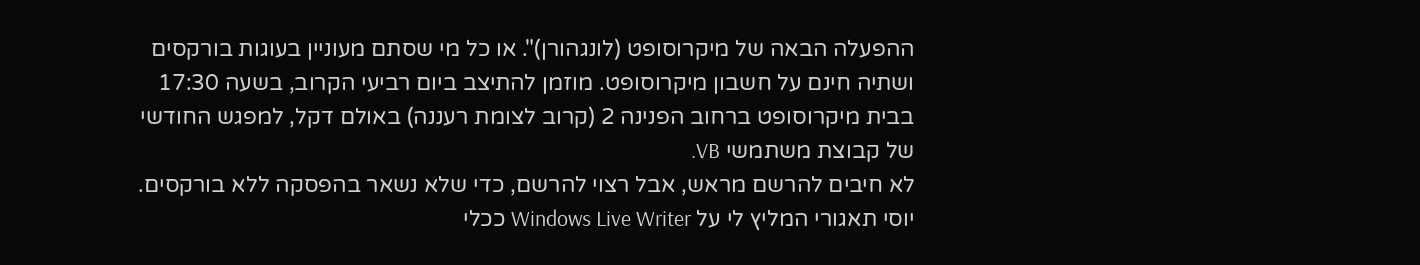ההפעלה הבאה של מיקרוסופט (לונגהורן)". או כל מי שסתם מעוניין בעוגות בורקסים ושתיה חינם על חשבון מיקרוסופט. מוזמן להתיצב ביום רביעי הקרוב, בשעה 17:30 בבית מיקרוסופט ברחוב הפנינה 2 (קרוב לצומת רעננה) באולם דקל, למפגש החודשי של קבוצת משתמשי VB.
לא חיבים להרשם מראש, אבל רצוי להרשם, כדי שלא נשאר בהפסקה ללא בורקסים.
יוסי תאגורי המליץ לי על Windows Live Writer ככלי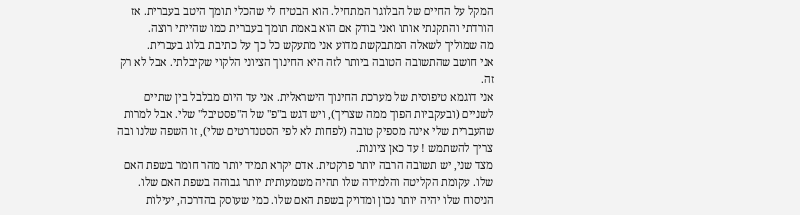המקל על החיים של הבלוגר המתחיל. הוא הבטיח לי שהכלי תומך היטב בעברית. אז הורדתי והתקנתי אותו ואני בודק אם הוא באמת תומך בעברית כמו שהייתי רוצה.
מה שמוליך לשאלה המתבקשת מדוע אני מתעקש כל כך על כתיבת בלוג בעברית.
אני חושב שהתשובה הטובה ביותר לזה היא החינוך הציוני הלקוי שקיבלתי. אבל לא רק זה.
אני דוגמא טיפוסית של מערכת החינוך הישראלית. אני עד היום מבלבל בין שתיים לשניים (ובעקביות הפוך ממה שצריך), ויש דגש ב"פ" של ה"פסטיבל" שלי. אבל למרות שהעברית שלי אינה מספיק טובה (לפחות לא לפי הסטנדרטים שלי), זו השפה שלנו ובה צריך להשתמש ! עד כאן ציונות.
מצד שני, יש תשובה הרבה יותר פרקטית. אדם יקרא תמיד יותר מהר חומר בשפת האם שלו. עקומת הקליטה והלמידה שלו תהיה משמעותית יותר גבוהה בשפת האם שלו. הניסוח שלו יהיה יותר נכון ומדויק בשפת האם שלו. כמי שעוסק בהדרכה, יעילות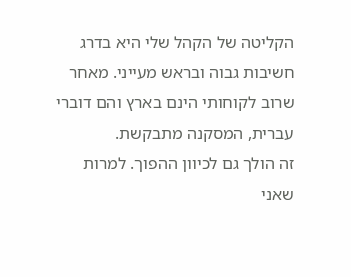הקליטה של הקהל שלי היא בדרג חשיבות גבוה ובראש מעייני. מאחר שרוב לקוחותי הינם בארץ והם דוברי עברית, המסקנה מתבקשת.
זה הולך גם לכיוון ההפוך. למרות שאני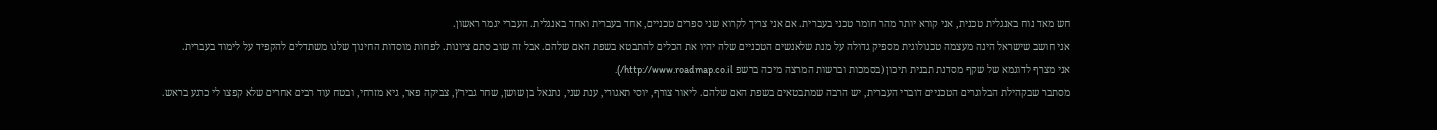חש מאד נוח באנגלית טכנית, אני קורא יותר מהר חומר טכני בעברית. אם אני צריך לקרוא שני ספרים טכניים, אחד בעברית ואחד באנגלית. העברי יגמר ראשון.
אני חושב שישראל הינה מעצמה טכנולוגית מספיק גדולה על מנת שלאנשים הטכניים שלה יהיו את הכלים להתבטא בשפת האם שלהם. אבל זה שוב סתם ציונות. לפחות מוסדות החינוך שלנו משתדלים להקפיד על לימוד בעברית.
אני מצרף לדוגמא של שקף מסדנת תבנית תיכון (בסמכות וברשות המרצה מיכה ברשפ http://www.roadmap.co.il/).
מסתבר שבקהילת הבלוגרים הטכניים דוברי העברית, יש הרבה שמתבטאים בשפת האם שלהם. ליאור צורף, יוסי תאגורי, ענת שני, נתנאל בן שושן, שחר גבירץ, צביקה פאר, גיא מזרחי, ובטח עוד רבים אחרים שלא קפצו לי כרגע בראש.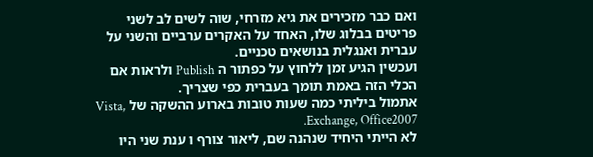ואם כבר מזכירים את גיא מזרחי, שוה לשים לב לשני פריטים בבלוג שלו, האחד על האקרים ערביים והשני על עברית ואנגלית בנושאים טכניים.
ועכשין הגיע זמן ללחוץ על כפתור ה Publish ולראות אם הכלי הזה באמת תומך בעברית כפי שצריך.
אתמול ביליתי כמה שעות טובות בארוע ההשקה של Vista, Exchange, Office2007.
לא הייתי היחיד שנהנה שם, ליאור צורף ו ענת שני היו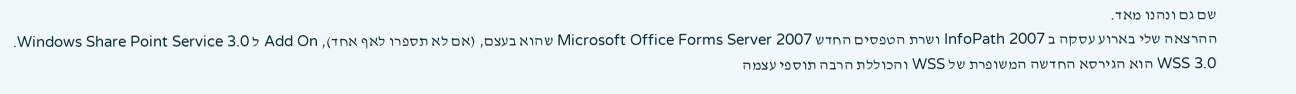שם גם ונהנו מאד.
ההרצאה שלי בארוע עסקה ב InfoPath 2007 ושרת הטפסים החדש Microsoft Office Forms Server 2007 שהוא בעצם, (אם לא תספרו לאף אחד), Add On ל Windows Share Point Service 3.0.
WSS 3.0 הוא הגירסא החדשה המשופרת של WSS והכוללת הרבה תוספי עצמה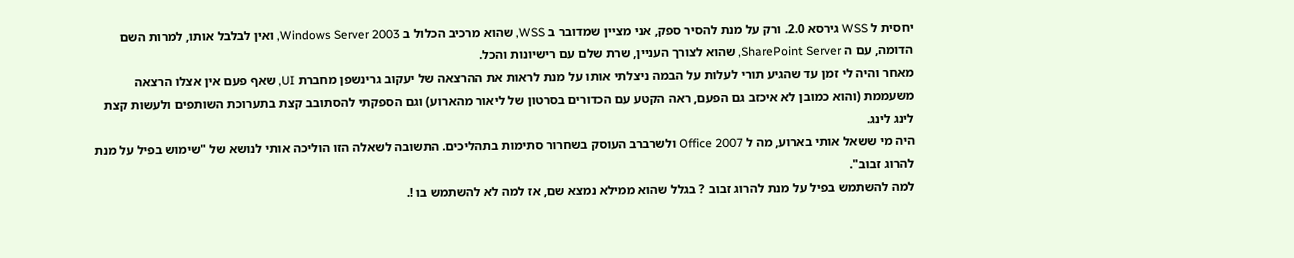יחסית ל WSS גירסא 2.0. ורק על מנת להסיר ספק, אני מציין שמדובר ב WSS, שהוא מרכיב הכלול ב Windows Server 2003, ואין לבלבל אותו, למרות השם הדומה, עם ה SharePoint Server, שהוא לצורך העניין, שרת שלם עם רישיונות והכל.
מאחר והיה לי זמן עד שהגיע תורי לעלות על הבמה ניצלתי אותו על מנת לראות את ההרצאה של יעקוב גרינשפן מחברת UI, שאף פעם אין אצלו הרצאה משעממת (והוא כמובן לא איכזב גם הפעם, ראה הקטע עם הכדורים בסרטון של ליאור מהארוע) וגם הספקתי להסתובב קצת בתערוכת השותפים ולעשות קצת לינג לינג.
היה מי ששאל אותי בארוע, מה ל Office 2007 ולשרברב העוסק בשחרור סתימות בתהליכים. התשובה לשאלה הזו הוליכה אותי לנושא של "שימוש בפיל על מנת להרוג זבוב".
למה להשתמש בפיל על מנת להרוג זבוב ? בגלל שהוא ממילא נמצא שם, אז למה לא להשתמש בו !.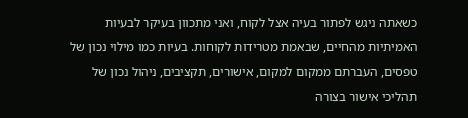כשאתה ניגש לפתור בעיה אצל לקוח, ואני מתכוון בעיקר לבעיות האמיתיות מהחיים, שבאמת מטרידות לקוחות. בעיות כמו מילוי נכון של טפסים, העברתם ממקום למקום, אישורים, תקציבים, ניהול נכון של תהליכי אישור בצורה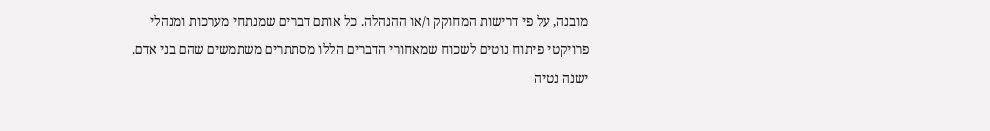מובנה, על פי דרישות המחוקק ו/או ההנהלה. כל אותם דברים שמנתחי מערכות ומנהלי פרויקטי פיתוח נוטים לשכוח שמאחורי הדברים הללו מסתתרים משתמשים שהם בני אדם.
ישנה נטיה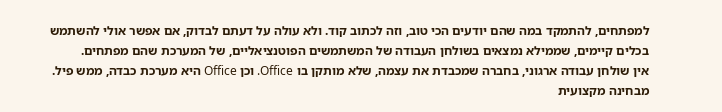למפתחים, להתמקד במה שהם יודעים הכי טוב, וזה לכתוב קוד. ולא עולה על דעתם לבדוק, אם אפשר אולי להשתמש בכלים קיימים, שממילא נמצאים בשולחן העבודה של המשתמשים הפוטנציאליים, של המערכת שהם מפתחים.
אין שולחן עבודה ארגוני, בחברה שמכבדת את עצמה, שלא מותקן בו Office. וכן Office היא מערכת כבדה, ממש פיל. מבחינה מקצועית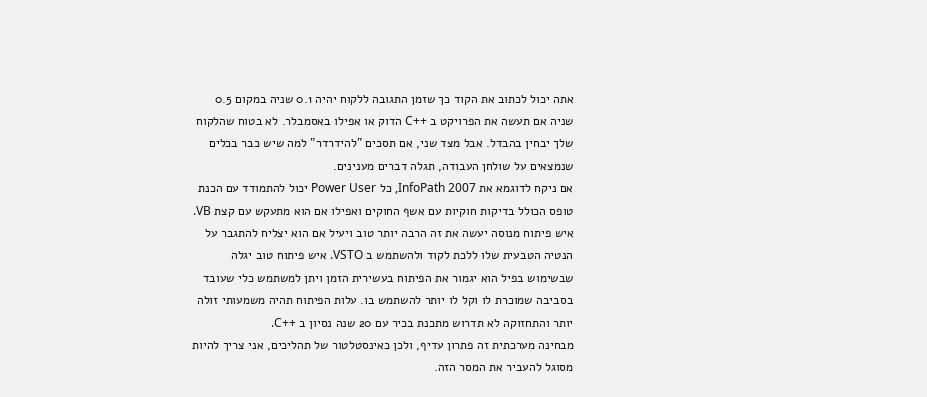אתה יכול לכתוב את הקוד כך שזמן התגובה ללקוח יהיה 0.1 שניה במקום 0.5 שניה אם תעשה את הפרויקט ב ++C הדוק או אפילו באסמבלר. לא בטוח שהלקוח שלך יבחין בהבדל. אבל מצד שני, אם תסכים "להידרדר" למה שיש כבר בכלים שנמצאים על שולחן העבודה, תגלה דברים מענינים.
אם ניקח לדוגמא את InfoPath 2007, כל Power User יכול להתמודד עם הכנת טופס הכולל בדיקות חוקיות עם אשף החוקים ואפילו אם הוא מתעקש עם קצת VB. איש פיתוח מנוסה יעשה את זה הרבה יותר טוב ויעיל אם הוא יצליח להתגבר על הנטיה הטבעית שלו ללכת לקוד ולהשתמש ב VSTO. איש פיתוח טוב יגלה שבשימוש בפיל הוא יגמור את הפיתוח בעשירית הזמן ויתן למשתמש כלי שעובד בסביבה שמוכרת לו וקל לו יותר להשתמש בו. עלות הפיתוח תהיה משמעותי זולה יותר והתחזוקה לא תדרוש מתכנת בכיר עם 20 שנה נסיון ב ++C.
מבחינה מערכתית זה פתרון עדיף, ולכן כאינסטלטור של תהליכים, אני צריך להיות מסוגל להעביר את המסר הזה.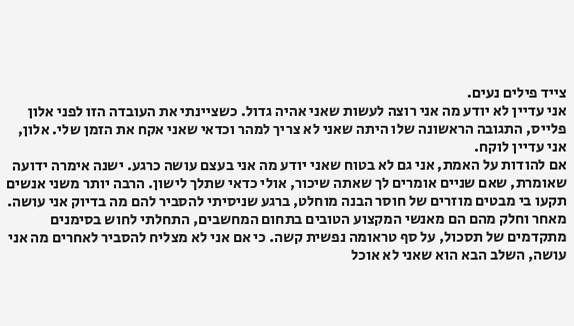צייד פילים נעים.
אני עדיין לא יודע מה אני רוצה לעשות שאני אהיה גדול. כשציינתי את העובדה הזו לפני אלון פלייס, התגובה הראשונה שלו היתה שאני לא צריך למהר וכדאי שאני אקח את הזמן שלי. אלון, אני עדיין לוקח.
אם להודות על האמת, אני גם לא בטוח שאני יודע מה אני בעצם עושה כרגע. ישנה אימרה ידועה שאומרת, שאם שניים אומרים לך שאתה שיכור, אולי כדאי שתלך לישון. הרבה יותר משני אנשים תקעו בי מבטים מוזרים של חוסר הבנה מוחלט, ברגע שניסיתי להסביר להם מה בדיוק אני עושה. מאחר וחלק מהם הם מאנשי המקצוע הטובים בתחום המחשבים, התחלתי לחוש בסימנים מתקדמים של תסכול, על סף טראומה נפשית קשה. כי אם אני לא מצליח להסביר לאחרים מה אני עושה, השלב הבא הוא שאני לא אוכל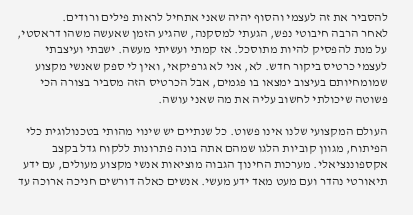להסביר את זה לעצמי והסוף יהיה שאני אתחיל לראות פילים ורודים.
לאחר הרבה חיבוטי נפש, הגעתי למסקנה, שהגיע הזמן שאעשה משהו דראסטי, על מנת להפסיק להיות מתוסכל. אז קמתי ועשיתי מעשה. ישבתי ועיצבתי לעצמי כרטיס ביקור חדש. לא, אני לא גרפיקאי, ואין לי ספק שאנשי מקצוע שמומחיותם בעיצוב ימצאו בו פגמים, אבל הכרטיס הזה מסביר בצורה הכי פשוטה שיכולתי לחשוב עליה את מה שאני עושה.

העולם המקצועי שלנו אינו פשוט. כל שנתיים יש שינוי מהותי בטכנולוגית כלי הפיתוח, מגוון קוביות הלגו שמהם אתה בונה פתרונות ללקוח גדל בקצב אקספוננציאלי. מערכות החינוך הגבוה מוציאות אנשי מקצוע מעולים, עם ידע תיאורטי נהדר ועם מעט מאד ידע מעשי. אנשים כאלה דורשים חניכה ארוכה עד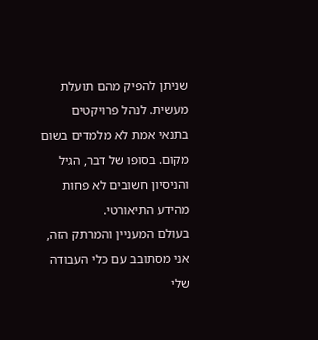שניתן להפיק מהם תועלת מעשית. לנהל פרויקטים בתנאי אמת לא מלמדים בשום מקום. בסופו של דבר, הגיל והניסיון חשובים לא פחות מהידע התיאורטי.
בעולם המעניין והמרתק הזה, אני מסתובב עם כלי העבודה שלי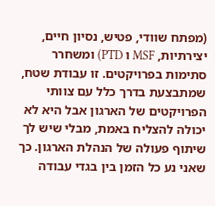(מפתח שוודי, פטיש, נסיון חיים, יצירתיות, MSF ו PTD) ומשחרר סתימות בפרויקטים. זו עבודת שטח, שמתבצעת בדרך כלל עם צוותי הפרויקטים של הארגון אבל היא לא יכולה להצליח באמת, מבלי שיש לך שיתוף פעולה של הנהלת הארגון. כך שאני נע כל הזמן בין בגדי עבודה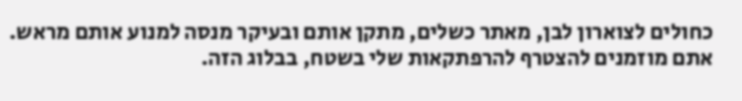כחולים לצוארון לבן, מאתר כשלים, מתקן אותם ובעיקר מנסה למנוע אותם מראש.
אתם מוזמנים להצטרף להרפתקאות שלי בשטח, בבלוג הזה.